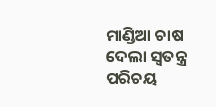ମାଣ୍ଡିଆ ଚାଷ ଦେଲା ସ୍ବତନ୍ତ୍ର ପରିଚୟ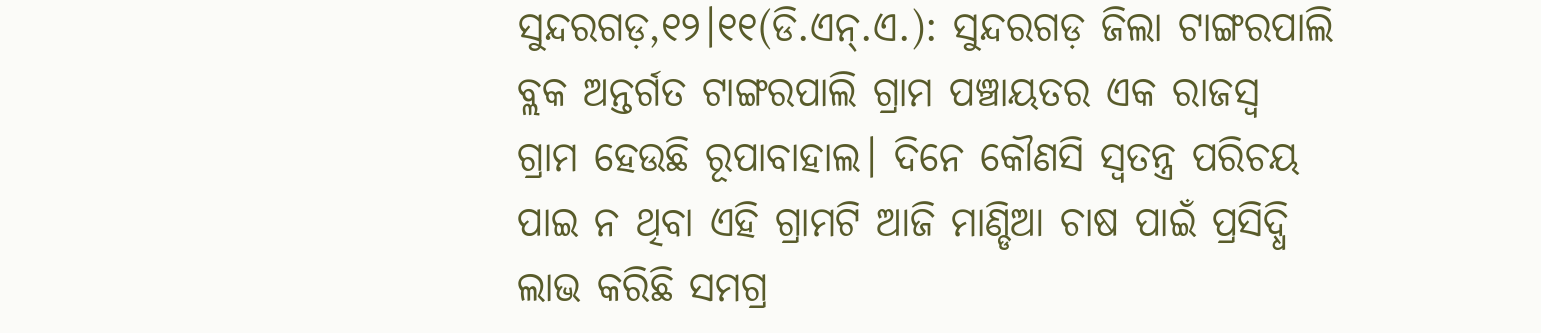ସୁନ୍ଦରଗଡ଼,୧୨।୧୧(ଡି.ଏନ୍‌.ଏ.): ସୁନ୍ଦରଗଡ଼ ଜିଲା ଟାଙ୍ଗରପାଲି ବ୍ଲକ ଅନ୍ତର୍ଗତ ଟାଙ୍ଗରପାଲି ଗ୍ରାମ ପଞ୍ଚାୟତର ଏକ ରାଜସ୍ବ ଗ୍ରାମ ହେଉଛି ରୂପାବାହାଲ। ଦିନେ କୌଣସି ସ୍ବତନ୍ତ୍ର ପରିଚୟ ପାଇ ନ ଥିବା ଏହି ଗ୍ରାମଟି ଆଜି ମାଣ୍ଡିଆ ଚାଷ ପାଇଁ ପ୍ରସିଦ୍ଧି ଲାଭ କରିଛି ସମଗ୍ର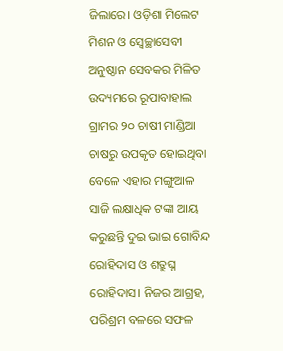ଜିଲାରେ। ଓଡ଼ିଶା ମିଲେଟ ମିଶନ ଓ ସ୍ବେଚ୍ଛାସେବୀ ଅନୁଷ୍ଠାନ ସେବକର ମିଳିତ ଉଦ୍ୟମରେ ରୂପାବାହାଲ ଗ୍ରାମର ୨୦ ଚାଷୀ ମାଣ୍ଡିଆ ଚାଷରୁ ଉପକୃତ ହୋଇଥିବା ବେଳେ ଏହାର ମଙ୍ଗୁଆଳ ସାଜି ଲକ୍ଷାଧିକ ଟଙ୍କା ଆୟ କରୁଛନ୍ତି ଦୁଇ ଭାଇ ଗୋବିନ୍ଦ ରୋହିଦାସ ଓ ଶତ୍ରୁଘ୍ନ ରୋହିଦାସ। ନିଜର ଆଗ୍ରହ, ପରିଶ୍ରମ ବଳରେ ସଫଳ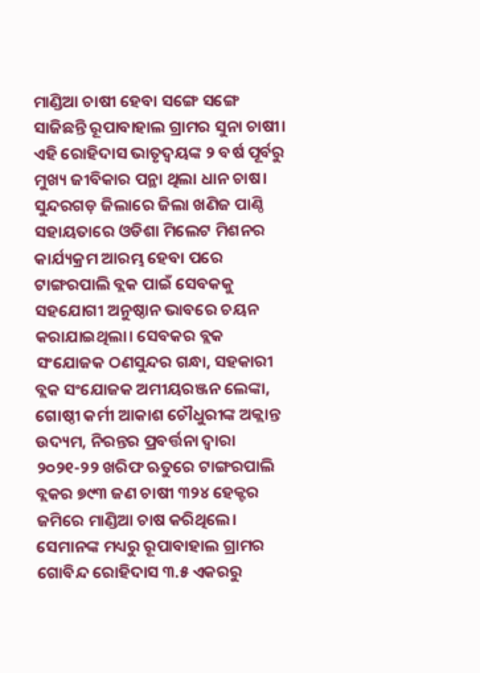ମାଣ୍ଡିଆ ଚାଷୀ ହେବା ସଙ୍ଗେ ସଙ୍ଗେ ସାଜିଛନ୍ତି ରୂପାବାହାଲ ଗ୍ରାମର ସୁନା ଚାଷୀ। ଏହି ରୋହିଦାସ ଭାତୃଦ୍ୱୟଙ୍କ ୨ ବର୍ଷ ପୂର୍ବରୁ ମୁଖ୍ୟ ଜୀବିକାର ପନ୍ଥା ଥିଲା ଧାନ ଚାଷ। ସୁନ୍ଦରଗଡ଼ ଜିଲାରେ ଜିଲା ଖଣିଜ ପାଣ୍ଠି ସହାୟତାରେ ଓଡିଶା ମିଲେଟ ମିଶନର କାର୍ଯ୍ୟକ୍ରମ ଆରମ୍ଭ ହେବା ପରେ ଟାଙ୍ଗରପାଲି ବ୍ଲକ ପାଇଁ ସେବକକୁ ସହଯୋଗୀ ଅନୁଷ୍ଠାନ ଭାବରେ ଚୟନ କରାଯାଇଥିଲା। ସେବକର ବ୍ଲକ ସଂଯୋଜକ ଠଣସୁନ୍ଦର ଗନ୍ଧା, ସହକାରୀ ବ୍ଲକ ସଂଯୋଜକ ଅମୀୟରଞ୍ଜନ ଲେଙ୍କା, ଗୋଷ୍ଠୀ କର୍ମୀ ଆକାଶ ଚୌଧୁରୀଙ୍କ ଅକ୍ଲାନ୍ତ ଉଦ୍ୟମ, ନିରନ୍ତର ପ୍ରବର୍ତ୍ତନା ଦ୍ୱାରା ୨୦୨୧-୨୨ ଖରିଫ ଋତୁରେ ଟାଙ୍ଗରପାଲି ବ୍ଲକର ୭୯୩ ଜଣ ଚାଷୀ ୩୨୪ ହେକ୍ଟର ଜମିରେ ମାଣ୍ଡିଆ ଚାଷ କରିଥିଲେ। ସେମାନଙ୍କ ମଧ୍ୟରୁ ରୂପାବାହାଲ ଗ୍ରାମର ଗୋବିନ୍ଦ ରୋହିଦାସ ୩.୫ ଏକରରୁ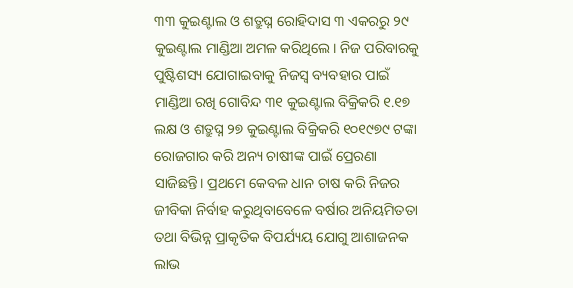୩୩ କୁଇଣ୍ଟାଲ ଓ ଶତ୍ରୁଘ୍ନ ରୋହିଦାସ ୩ ଏକରରୁ ୨୯ କୁଇଣ୍ଟାଲ ମାଣ୍ଡିଆ ଅମଳ କରିଥିଲେ। ନିଜ ପରିବାରକୁ ପୁଷ୍ଟିଶସ୍ୟ ଯୋଗାଇବାକୁ ନିଜସ୍ବ ବ୍ୟବହାର ପାଇଁ ମାଣ୍ଡିଆ ରଖି ଗୋବିନ୍ଦ ୩୧ କୁଇଣ୍ଟାଲ ବିକ୍ରିକରି ୧.୧୭ ଲକ୍ଷ ଓ ଶତ୍ରୁଘ୍ନ ୨୭ କୁଇଣ୍ଟାଲ ବିକ୍ରିକରି ୧୦୧୯୭୯ ଟଙ୍କା ରୋଜଗାର କରି ଅନ୍ୟ ଚାଷୀଙ୍କ ପାଇଁ ପ୍ରେରଣା ସାଜିଛନ୍ତି। ପ୍ରଥମେ କେବଳ ଧାନ ଚାଷ କରି ନିଜର ଜୀବିକା ନିର୍ବାହ କରୁଥିବାବେଳେ ବର୍ଷାର ଅନିୟମିତତା ତଥା ବିଭିନ୍ନ ପ୍ରାକୃତିକ ବିପର୍ଯ୍ୟୟ ଯୋଗୁ ଆଶାଜନକ ଲାଭ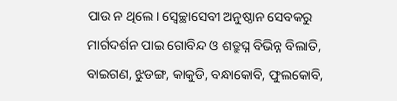ପାଉ ନ ଥିଲେ। ସ୍ବେଚ୍ଛାସେବୀ ଅନୁଷ୍ଠାନ ସେବକରୁ ମାର୍ଗଦର୍ଶନ ପାଇ ଗୋବିନ୍ଦ ଓ ଶତ୍ରୁଘ୍ନ ବିଭିନ୍ନ ବିଲାତି, ବାଇଗଣ, ଝୁଡଙ୍ଗ, କାକୁଡି, ବନ୍ଧାକୋବି, ଫୁଲକୋବି,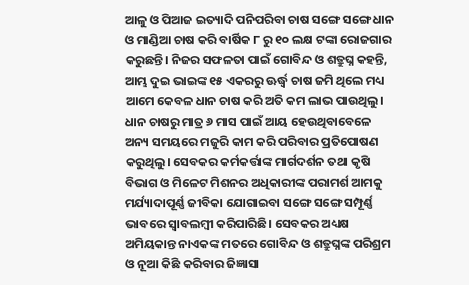ଆଳୁ ଓ ପିଆଜ ଇତ୍ୟାଦି ପନିପରିବା ଚାଷ ସଙ୍ଗେ ସଙ୍ଗେ ଧାନ ଓ ମାଣ୍ଡିଆ ଚାଷ କରି ବାର୍ଷିକ ୮ ରୁ ୧୦ ଲକ୍ଷ ଟଙ୍କା ରୋଜଗାର କରୁଛନ୍ତି। ନିଜର ସଫଳତା ପାଇଁ ଗୋବିନ୍ଦ ଓ ଶତ୍ରୁଘ୍ନ କହନ୍ତି, ଆମ୍ଭ ଦୁଇ ଭାଇଙ୍କ ୧୫ ଏକରରୁ ଊର୍ଦ୍ଧ୍ୱ ଚାଷ ଜମି ଥିଲେ ମଧ୍ୟ ଆମେ କେବଳ ଧାନ ଚାଷ କରି ଅତି କମ ଲାଭ ପାଉଥିଲୁ। ଧାନ ଚାଷରୁ ମାତ୍ର ୬ ମାସ ପାଇଁ ଆୟ ହେଉଥିବାବେଳେ ଅନ୍ୟ ସମୟରେ ମଜୁରି କାମ କରି ପରିବାର ପ୍ରତିପୋଷଣ କରୁଥିଲୁ। ସେବକର କର୍ମକର୍ତ୍ତାଙ୍କ ମାର୍ଗଦର୍ଶନ ତଥା କୃଷି ବିଭାଗ ଓ ମିଳେଟ ମିଶନର ଅଧିକାରୀଙ୍କ ପରାମର୍ଶ ଆମକୁ ମର୍ଯ୍ୟାଦାପୂର୍ଣ୍ଣ ଜୀବିକା ଯୋଗାଇବା ସଙ୍ଗେ ସଙ୍ଗେ ସମ୍ପୂର୍ଣ୍ଣ ଭାବରେ ସ୍ବାବଲମ୍ବୀ କରିପାରିଛି। ସେବକର ଅଧ୍ୟକ୍ଷ ଅମିୟକାନ୍ତ ନାଏକଙ୍କ ମତରେ ଗୋବିନ୍ଦ ଓ ଶତ୍ରୁଘ୍ନଙ୍କ ପରିଶ୍ରମ ଓ ନୂଆ କିଛି କରିବାର ଜିଜ୍ଞାସା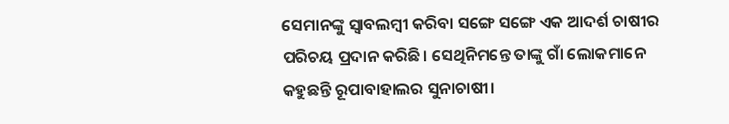ସେମାନଙ୍କୁ ସ୍ବାବଲମ୍ବୀ କରିବା ସଙ୍ଗେ ସଙ୍ଗେ ଏକ ଆଦର୍ଶ ଚାଷୀର ପରିଚୟ ପ୍ରଦାନ କରିଛି। ସେଥିନିମନ୍ତେ ତାଙ୍କୁ ଗାଁ ଲୋକମାନେ କହୁଛନ୍ତି ରୂପାବାହାଲର ସୁନାଚାଷୀ।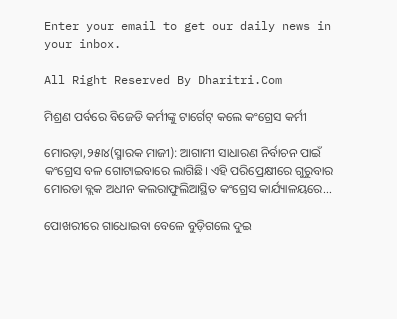Enter your email to get our daily news in your inbox.

All Right Reserved By Dharitri.Com

ମିଶ୍ରଣ ପର୍ବରେ ବିଜେଡି କର୍ମୀଙ୍କୁ ଟାର୍ଗେଟ୍‌ କଲେ କଂଗ୍ରେସ କର୍ମୀ

ମୋରଡ଼ା,୨୫ା୪(ସ୍ମାରକ ମାଜୀ): ଆଗାମୀ ସାଧାରଣ ନିର୍ବାଚନ ପାଇଁ କଂଗ୍ରେସ ବଳ ଗୋଟାଇବାରେ ଲାଗିଛି। ଏହି ପରିପ୍ରେକ୍ଷୀରେ ଗୁରୁବାର ମୋରଡା ବ୍ଲକ ଅଧୀନ କଲରାଫୁଲିଆସ୍ଥିତ କଂଗ୍ରେସ କାର୍ଯ୍ୟାଳୟରେ...

ପୋଖରୀରେ ଗାଧୋଇବା ବେଳେ ବୁଡ଼ିଗଲେ ଦୁଇ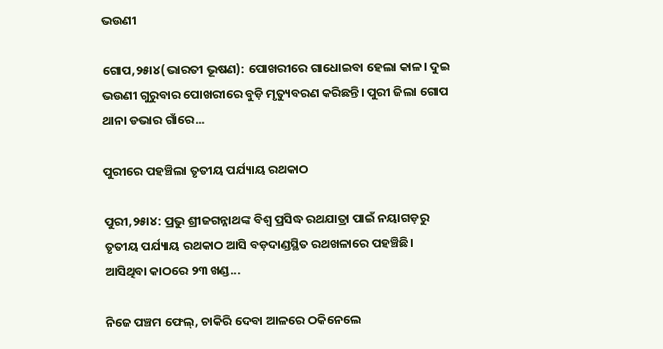ଭଉଣୀ

ଗୋପ,୨୫ା୪(ଭାରତୀ ଭୂଷଣ): ପୋଖରୀରେ ଗାଧୋଇବା ହେଲା କାଳ। ଦୁଇ ଭଉଣୀ ଗୁରୁବାର ପୋଖରୀରେ ବୁଡ଼ି ମୃତ୍ୟୁବରଣ କରିଛନ୍ତି। ପୁରୀ ଜିଲା ଗୋପ ଥାନା ଡଭାର ଗାଁରେ...

ପୁରୀରେ ପହଞ୍ଚିଲା ତୃତୀୟ ପର୍ଯ୍ୟାୟ ରଥକାଠ

ପୁରୀ,୨୫ା୪: ପ୍ରଭୁ ଶ୍ରୀଜଗନ୍ନାଥଙ୍କ ବିଶ୍ବ ପ୍ରସିଦ୍ଧ ରଥଯାତ୍ରା ପାଇଁ ନୟାଗଡ଼ରୁ ତୃତୀୟ ପର୍ଯ୍ୟାୟ ରଥକାଠ ଆସି ବଡ଼ଦାଣ୍ଡସ୍ଥିତ ରଥଖଳାରେ ପହଞ୍ଚିଛି। ଆସିଥିବା କାଠରେ ୨୩ ଖଣ୍ଡ...

ନିଜେ ପଞ୍ଚମ ଫେଲ୍, ଚାକିରି ଦେବା ଆଳରେ ଠକିନେଲେ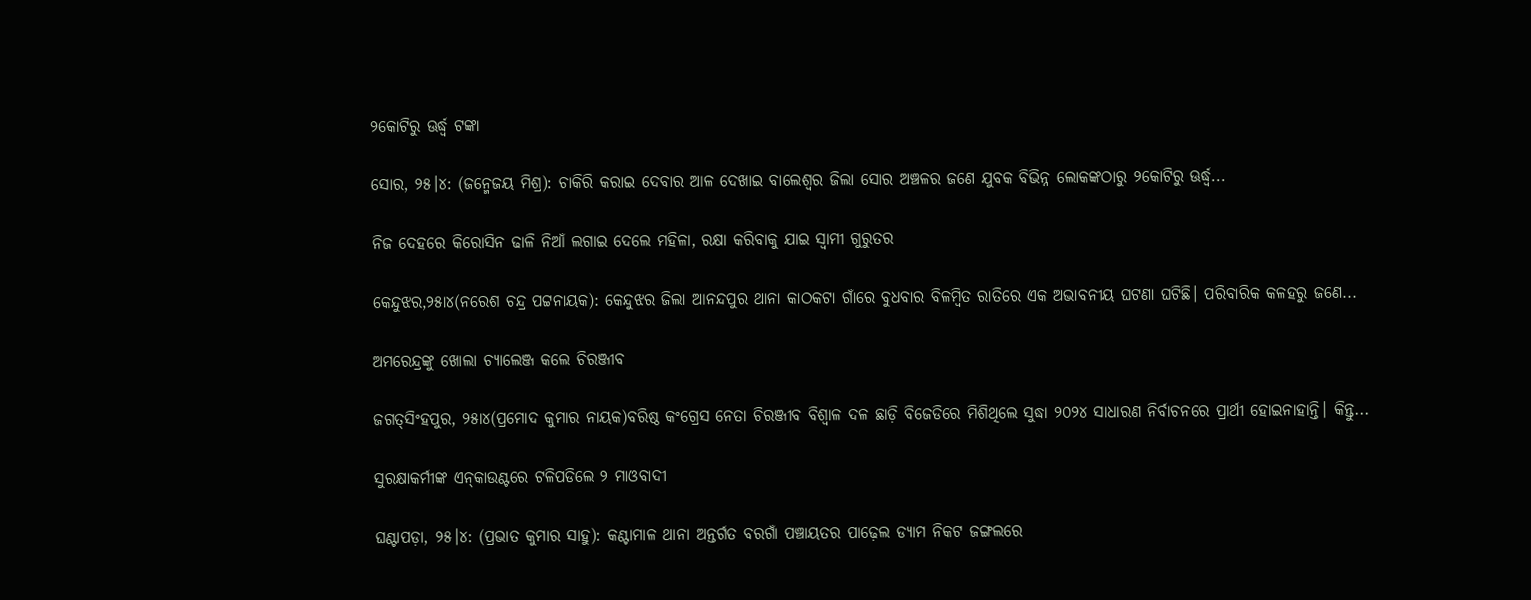୨କୋଟିରୁ ଊର୍ଦ୍ଧ୍ୱ ଟଙ୍କା

ସୋର, ୨୫।୪: (ଜନ୍ମେଜୟ ମିଶ୍ର): ଚାକିରି କରାଇ ଦେବାର ଆଳ ଦେଖାଇ ବାଲେଶ୍ୱର ଜିଲା ସୋର ଅଞ୍ଚଳର ଜଣେ ଯୁବକ ବିଭିନ୍ନ ଲୋକଙ୍କଠାରୁ ୨କୋଟିରୁ ଊର୍ଦ୍ଧ୍ୱ...

ନିଜ ଦେହରେ କିରୋସିନ ଢାଳି ନିଆଁ ଲଗାଇ ଦେଲେ ମହିଳା, ରକ୍ଷା କରିବାକୁ ଯାଇ ସ୍ବାମୀ ଗୁରୁତର

କେନ୍ଦୁଝର,୨୫ା୪(ନରେଶ ଚନ୍ଦ୍ର ପଟ୍ଟନାୟକ): କେନ୍ଦୁଝର ଜିଲା ଆନନ୍ଦପୁର ଥାନା କାଠକଟା ଗାଁରେ ବୁଧବାର ବିଳମ୍ବିତ ରାତିରେ ଏକ ଅଭାବନୀୟ ଘଟଣା ଘଟିଛି। ପରିବାରିକ କଳହରୁ ଜଣେ...

ଅମରେନ୍ଦ୍ରଙ୍କୁ ଖୋଲା ଚ୍ୟାଲେଞ୍ଜ କଲେ ଚିରଞ୍ଜୀବ

ଜଗତ୍‌ସିଂହପୁର, ୨୫ା୪(ପ୍ରମୋଦ କୁମାର ନାୟକ)ବରିଷ୍ଠ କଂଗ୍ରେସ ନେତା ଚିରଞ୍ଜୀବ ବିଶ୍ୱାଳ ଦଳ ଛାଡ଼ି ବିଜେଡିରେ ମିଶିଥିଲେ ସୁଦ୍ଧା ୨୦୨୪ ସାଧାରଣ ନିର୍ବାଚନରେ ପ୍ରାର୍ଥୀ ହୋଇନାହାନ୍ତି। କିନ୍ତୁ...

ସୁରକ୍ଷାକର୍ମୀଙ୍କ ଏନ୍‌କାଉଣ୍ଟରେ ଟଳିପଡିଲେ ୨ ମାଓବାଦୀ

ଘଣ୍ଟାପଡ଼ା, ୨୫।୪: (ପ୍ରଭାତ କୁମାର ସାହୁ): କଣ୍ଟାମାଳ ଥାନା ଅନ୍ତର୍ଗତ ବରଗାଁ ପଞ୍ଚାୟତର ପାଢ଼େଲ ଡ୍ୟାମ ନିକଟ ଜଙ୍ଗଲରେ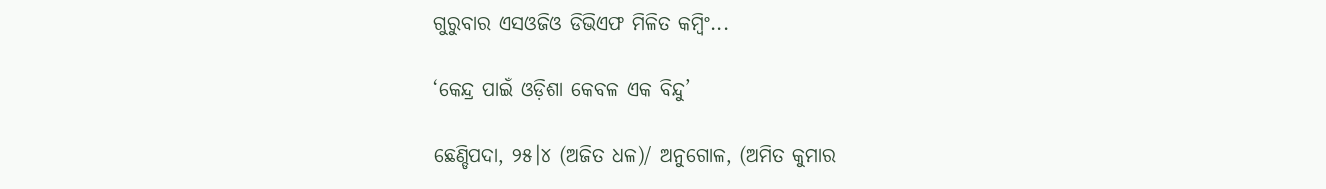ଗୁରୁବାର ଏସଓଜିଓ ଡିଭିଏଫ ମିଳିତ କମ୍ବିଂ...

‘କେନ୍ଦ୍ର ପାଇଁ ଓଡ଼ିଶା କେବଳ ଏକ ବିନ୍ଦୁ’

ଛେଣ୍ଡିପଦା, ୨୫।୪ (ଅଜିତ ଧଳ)/ ଅନୁଗୋଳ, (ଅମିତ କୁମାର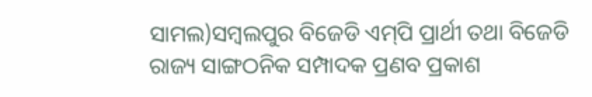ସାମଲ)ସମ୍ବଲପୁର ବିଜେଡି ଏମ୍‌ପି ପ୍ରାର୍ଥୀ ତଥା ବିଜେଡି ରାଜ୍ୟ ସାଙ୍ଗଠନିକ ସମ୍ପାଦକ ପ୍ରଣବ ପ୍ରକାଶ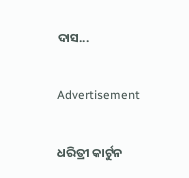ଦାସ...

Advertisement

ଧରିତ୍ରୀ କାର୍ଟୁନ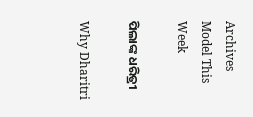Archives
Model This Week

ପିଲାଙ୍କ ଧରିତ୍ରୀ

Why Dharitri